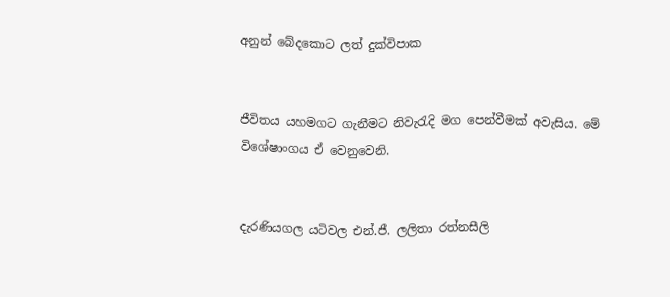අනුන් බේදකොට ලත් දුක්විපාක


ජීවිතය යහමගට ගැනීමට නිවැරැදි මග පෙන්වීමක් අවැසිය. මේ විශේෂාංගය ඒ වෙනුවෙනි.


දැරණියගල යටිවල එන්.ජී. ලලිතා රත්නසීලි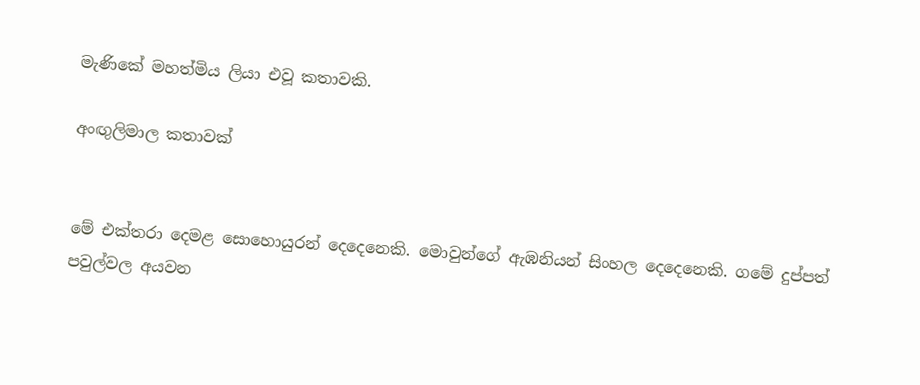මැණිකේ මහත්මිය ලියා එවූ කතාවකි.

අංඟුලිමාල කතාවක්


මේ එක්තරා දෙමළ සොහොයුරන් දෙදෙනෙකි. මොවුන්ගේ ඇඹනියන් සිංහල දෙදෙනෙකි. ගමේ දුප්පත් පවුල්වල අයවන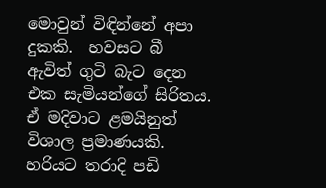මොවුන් විඳින්නේ අපා දුකකි.  හවසට බී ඇවිත් ගුටි බැට දෙන එක සැමියන්ගේ සිරිතය. ඒ මදිවාට ළමයිනුත් විශාල ප්‍රමාණයකි. හරියට තරාදි පඩි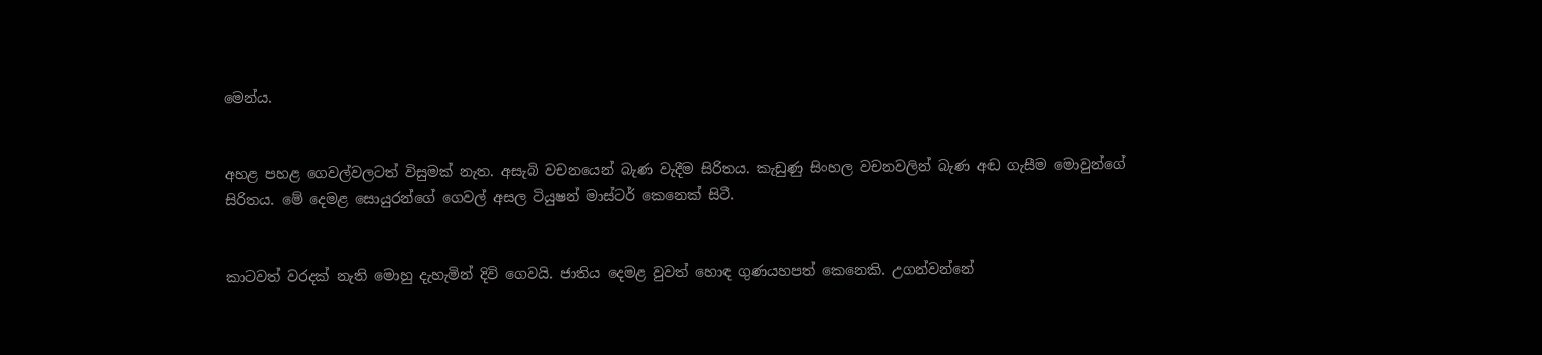මෙන්ය.


අහළ පහළ ගෙවල්වලටත් විසුමක් නැත. අසැබි වචනයෙන් බැණ වැදීම සිරිතය. කැඩුණු සිංහල වචනවලින් බැණ අඬ ගැසීම මොවුන්ගේ සිරිතය. මේ දෙමළ සොයුරන්ගේ ගෙවල් අසල ටියුෂන් මාස්ටර් කෙනෙක් සිටී.


කාටවත් වරදක් නැති මොහු දැහැමින් දිවි ගෙවයි. ජාතිය දෙමළ වුවත් හොඳ ගුණයහපත් කෙනෙකි. උගන්වන්නේ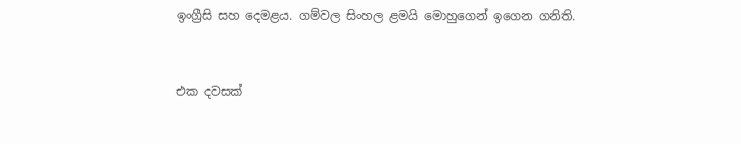ඉංග්‍රීසි සහ දෙමළය. ගම්වල සිංහල ළමයි මොහුගෙන් ඉගෙන ගනිති.


එක දවසක්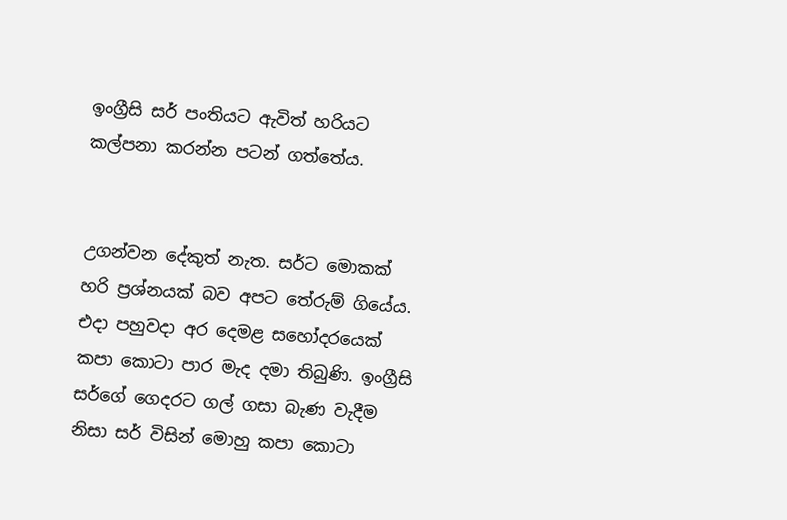ඉංග්‍රීසි සර් පංතියට ඇවිත් හරියට කල්පනා කරන්න පටන් ගත්තේය.


උගන්වන දේකුත් නැත. සර්ට මොකක් හරි ප්‍රශ්නයක් බව අපට තේරුම් ගියේය. එදා පහුවදා අර දෙමළ සහෝදරයෙක් කපා කොටා පාර මැද දමා තිබුණි. ඉංග්‍රීසි සර්ගේ ගෙදරට ගල් ගසා බැණ වැදීම නිසා සර් විසින් මොහු කපා කොටා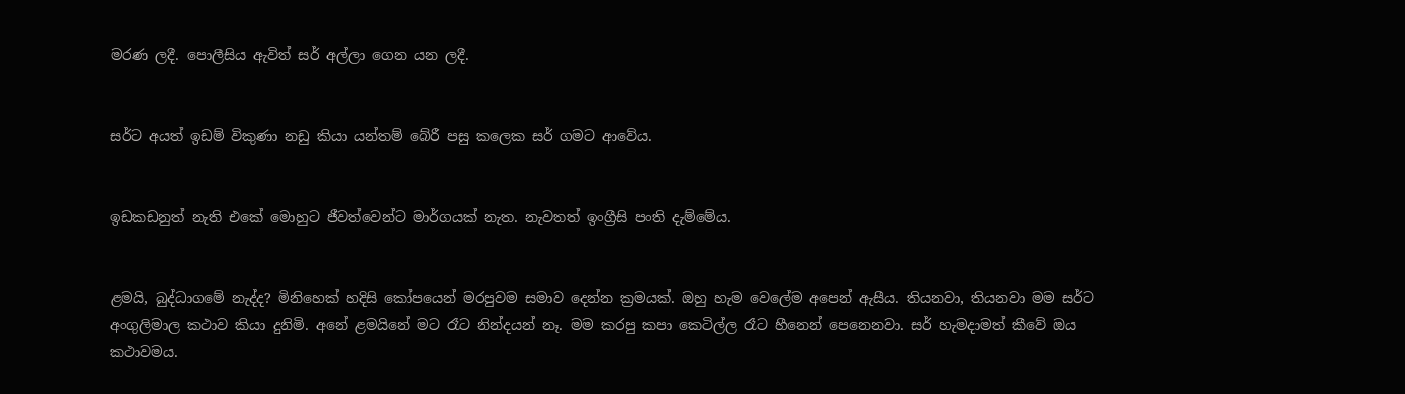මරණ ලදී. පොලීසිය ඇවිත් සර් අල්ලා ගෙන යන ලදී.


සර්ට අයත් ඉඩම් විකුණා නඩු කියා යන්තම් බේරී පසු කලෙක සර් ගමට ආවේය.


ඉඩකඩනුත් නැති එකේ මොහුට ජීවත්වෙන්ට මාර්ගයක් නැත. නැවතත් ඉංග්‍රීසි පංති දැම්මේය.


ළමයි, බුද්ධාගමේ නැද්ද? මිනිහෙක් හදිසි කෝපයෙන් මරපුවම සමාව දෙන්න ක්‍රමයක්. ඔහු හැම වෙලේම අපෙන් ඇසීය. තියනවා, තියනවා මම සර්ට අංගුලිමාල කථාව කියා දුනිමි. අනේ ළමයිනේ මට රෑට නින්දයන් නෑ. මම කරපු කපා කෙටිල්ල රෑට හීනෙන් පෙනෙනවා. සර් හැමදාමත් කීවේ ඔය කථාවමය.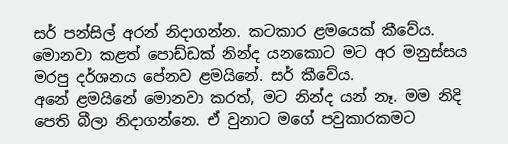සර් පන්සිල් අරන් නිදාගන්න. කටකාර ළමයෙක් කීවේය. මොනවා කළත් පොඩ්ඩක් නින්ද යනකොට මට අර මනුස්සය මරපු දර්ශනය පේනව ළමයිනේ. සර් කීවේය.
අනේ ළමයිනේ මොනවා කරත්, මට නින්ද යන් නෑ. මම නිදි පෙති බීලා නිදාගන්නෙ. ඒ වුනාට මගේ පවුකාරකමට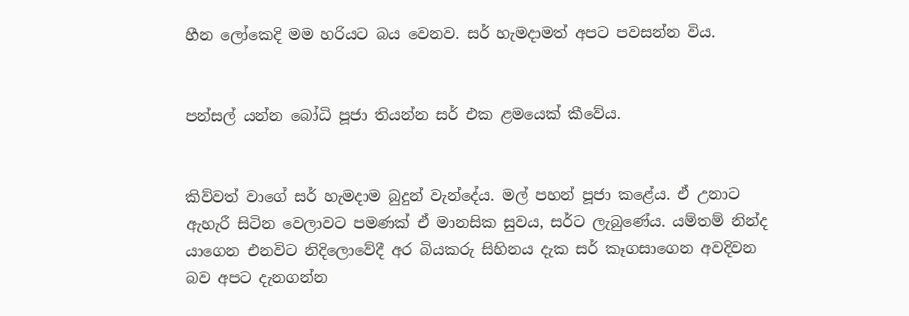හීන ලෝකෙදි මම හරියට බය වෙනව. සර් හැමදාමත් අපට පවසන්න විය.


පන්සල් යන්න බෝධි පූජා තියන්න සර් එක ළමයෙක් කීවේය.


කිව්වත් වාගේ සර් හැමදාම බුදුන් වැන්දේය. මල් පහන් පූජා කළේය. ඒ උනාට ඇහැරී සිටින වෙලාවට පමණක් ඒ මානසික සුවය, සර්ට ලැබුණේය. යම්තම් නින්ද යාගෙන එනවිට නිදිලොවේදී අර බියකරු සිහිනය දැක සර් කෑගසාගෙන අවදිවන බව අපට දැනගන්න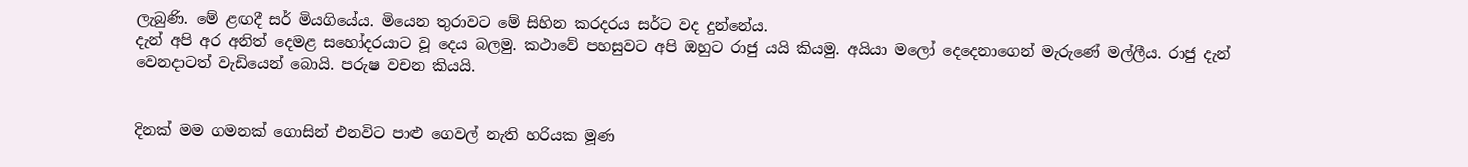ලැබුණි. මේ ළඟදී සර් මියගියේය. මියෙන තුරාවට මේ සිහින කරදරය සර්ට වද දුන්නේය.
දැන් අපි අර අනිත් දෙමළ සහෝදරයාට වූ දෙය බලමු. කථාවේ පහසුවට අපි ඔහුට රාජු යයි කියමු. අයියා මලෝ දෙදෙනාගෙන් මැරුණේ මල්ලීය. රාජු දැන් වෙනදාටත් වැඩියෙන් බොයි. පරුෂ වචන කියයි.


දිනක් මම ගමනක් ගොසින් එනවිට පාළු ගෙවල් නැති හරියක මූණ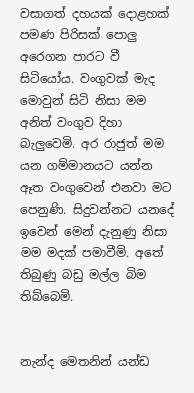වසාගත් දහයක් දොළහක් පමණ පිරිසක් පොලු අරෙගන පාරට වී සිටියෝය. වංගුවක් මැද මොවුන් සිටි නිසා මම අනිත් වංගුව දිහා බැලුවෙමි. අර රාජුත් මම යන ගම්මානයට යන්න ඈත වංගුවෙන් එනවා මට පෙනුණි. සිදුවන්නට යනදේ ඉවෙන් මෙන් දැනුණු නිසා මම මදක් පමාවීමි. අතේ තිබුණු බඩු මල්ල බිම තිබ්බෙමි.


නැන්ද මෙතනින් යන්ඩ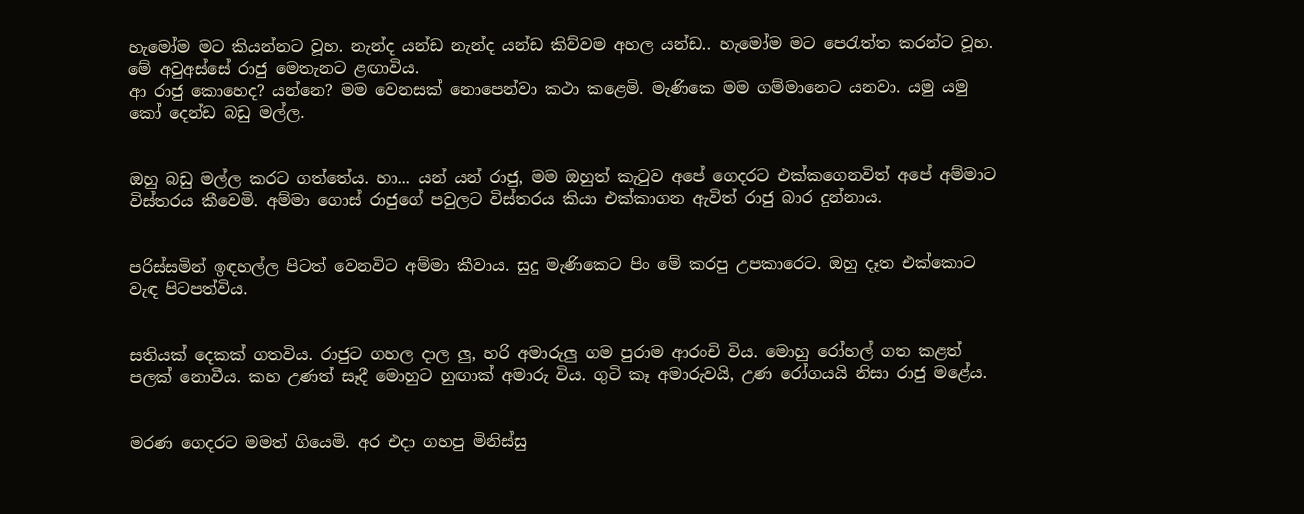හැමෝම මට කියන්නට වූහ. නැන්ද යන්ඩ නැන්ද යන්ඩ කිව්වම අහල යන්ඩ.. හැමෝම මට පෙරැත්ත කරන්ට වූහ. මේ අවුඅස්සේ රාජු මෙතැනට ළඟාවිය.
ආ රාජු කොහෙද? යන්නෙ? මම වෙනසක් නොපෙන්වා කථා කළෙමි. මැණිකෙ මම ගම්මානෙට යනවා. යමු යමු කෝ දෙන්ඩ බඩු මල්ල.


ඔහු බඩු මල්ල කරට ගත්තේය. හා... යන් යන් රාජු, මම ඔහුත් කැටුව අපේ ගෙදරට එක්කගෙනවිත් අපේ අම්මාට විස්තරය කීවෙමි. අම්මා ගොස් රාජුගේ පවුලට විස්තරය කියා එක්කාගන ඇවිත් රාජු බාර දුන්නාය.


පරිස්සමින් ඉඳහල්ල පිටත් වෙනවිට අම්මා කීවාය. සුදු මැණිකෙට පිං මේ කරපු උපකාරෙට. ඔහු දෑත එක්කොට වැඳ පිටපත්විය.


සතියක් දෙකක් ගතවිය. රාජුට ගහල දාල ලු, හරි අමාරුලු ගම පුරාම ආරංචි විය. මොහු රෝහල් ගත කළත් පලක් නොවීය. කහ උණත් සෑදී මොහුට හුඟාක් අමාරු විය. ගුටි කෑ අමාරුවයි, උණ රෝගයයි නිසා රාජු මළේය.


මරණ ගෙදරට මමත් ගියෙමි. අර එදා ගහපු මිනිස්සු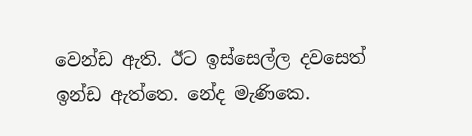වෙන්ඩ ඇති. ඊට ඉස්සෙල්ල දවසෙත් ඉන්ඩ ඇත්තෙ. නේද මැණිකෙ.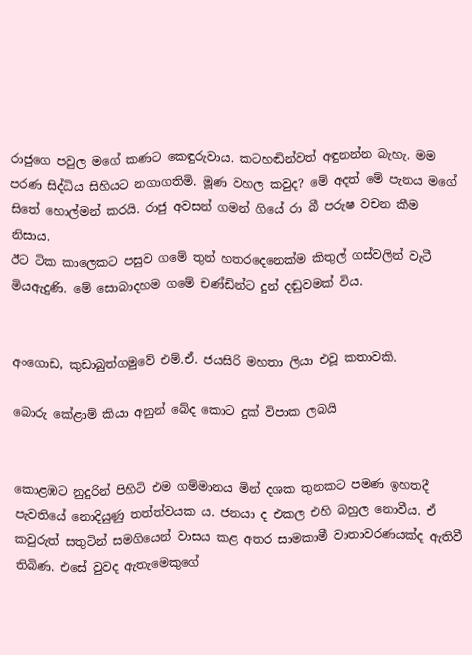රාජුගෙ පවුල මගේ කණට කෙඳුරුවාය. කටහඬින්වත් අඳුනන්න බැහැ. මම පරණ සිද්ධිය සිහියට නගාගතිමි. මූණ වහල කවුද? මේ අදත් මේ පැනය මගේ සිතේ හොල්මන් කරයි. රාජු අවසන් ගමන් ගියේ රා බී පරුෂ වචන කීම නිසාය.
ඊට ටික කාලෙකට පසුව ගමේ තුන් හතරදෙනෙක්ම කිතුල් ගස්වලින් වැටී මියඇදුණි. මේ සොබාදහම ගමේ චණ්ඩින්ට දුන් දඬුවමක් විය.


අංගොඩ, කුඩාබුත්ගමුවේ එම්.ඒ. ජයසිරි මහතා ලියා එවූ කතාවකි.

බොරු කේළාම් කියා අනුන් බේද කොට දුක් විපාක ලබයි


කොළඹට නුදුරින් පිහිටි එම ගම්මානය මින් දශක තුනකට පමණ ඉහතදී පැවතියේ නොදියුණු තත්ත්වයක ය. ජනයා ද එකල එහි බහුල නොවීය. ඒ කවුරුත් සතුටින් සමගියෙන් වාසය කළ අතර සාමකාමී වාතාවරණයක්ද ඇතිවී තිබිණ. එසේ වුවද ඇතැමෙකුගේ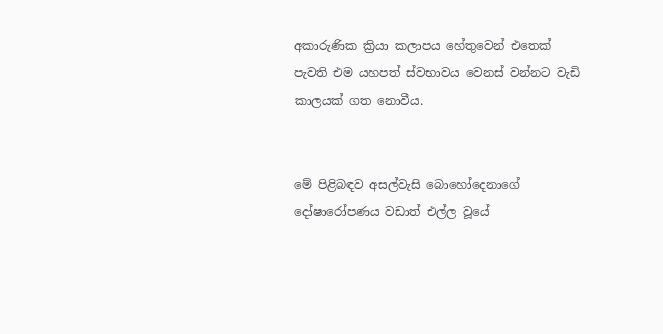අකාරුණික ක්‍රියා කලාපය හේතුවෙන් එතෙක් පැවති එම යහපත් ස්වභාවය වෙනස් වන්නට වැඩි කාලයක් ගත නොවීය.


මේ පිළිබඳව අසල්වැසි බොහෝදෙනාගේ දෝෂාරෝපණය වඩාත් එල්ල වූයේ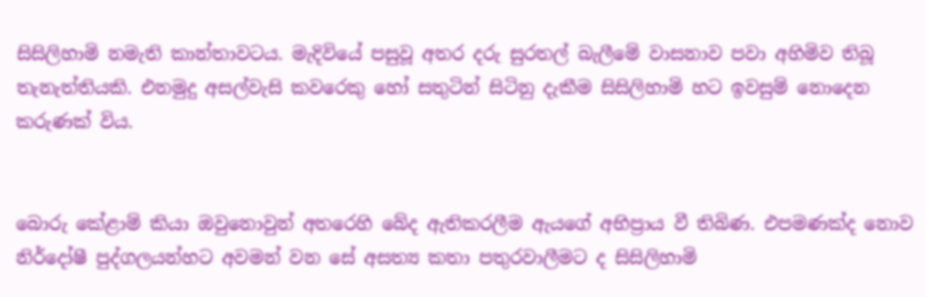සිසිලිහාමි නමැති කාන්තාවටය. මැදිවියේ පසුවූ අතර දරු සුරතල් බැලීමේ වාසනාව පවා අහිමිව තිබූ තැනැත්තියකි. එනමුදු අසල්වැසි කවරෙකු හෝ සතුටින් සිටිනු දැකීම සිසිලිහාමි හට ඉවසුම් නොදෙන කරුණක් විය.


බොරු කේළාම් කියා ඔවුනොවුන් අතරෙහි බේද ඇතිකරලීම ඇයගේ අභිප්‍රාය වී තිබිණ. එපමණක්ද නොව නිර්දෝෂී පුද්ගලයන්හට අවමන් වන සේ අසත්‍ය කතා පතුරවාලීමට ද සිසිලිහාමි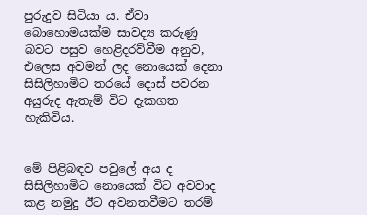පුරුදුව සිටියා ය. ඒවා බොහොමයක්ම සාවද්‍ය කරුණු බවට පසුව හෙළිදරව්වීම අනුව, එලෙස අවමන් ලද නොයෙක් දෙනා සිසිලිහාමිට තරයේ දොස් පවරන අයුරුද ඇතැම් විට දැකගත හැකිවිය.


මේ පිළිබඳව පවුලේ අය ද සිසිලිහාමිට නොයෙක් විට අවවාද කළ නමුදු ඊට අවනතවීමට තරම්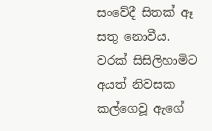සංවේදී සිතක් ඈ සතු නොවීය. වරක් සිසිලිහාමිට අයත් නිවසක කල්ගෙවූ ඇගේ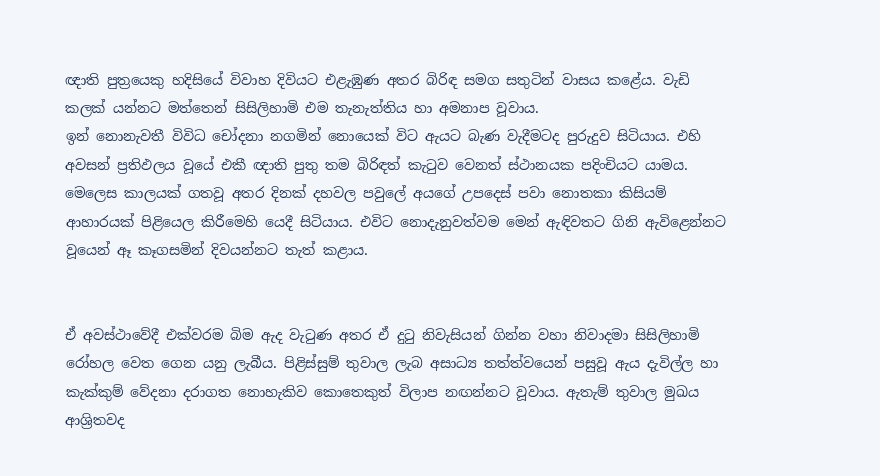ඥාති පුත්‍රයෙකු හදිසියේ විවාහ දිවියට එළැඹුණ අතර බිරිඳ සමග සතුටින් වාසය කළේය. වැඩි කලක් යන්නට මත්තෙන් සිසිලිහාමි එම තැනැත්තිය හා අමනාප වූවාය.
ඉන් නොනැවතී විවිධ චෝදනා නගමින් නොයෙක් විට ඇයට බැණ වැදීමටද පුරුදුව සිටියාය. එහි අවසන් ප්‍රතිඵලය වූයේ එකී ඥාති පුතු තම බිරිඳත් කැටුව වෙනත් ස්ථානයක පදිංචියට යාමය. මෙලෙස කාලයක් ගතවූ අතර දිනක් දහවල පවුලේ අයගේ උපදෙස් පවා නොතකා කිසියම් ආහාරයක් පිළියෙල කිරීමෙහි යෙදී සිටියාය. එවිට නොදැනුවත්වම මෙන් ඇඳිවතට ගිනි ඇවිළෙන්නට වූයෙන් ඈ කෑගසමින් දිවයන්නට තැත් කළාය.


ඒ අවස්ථාවේදී එක්වරම බිම ඇද වැටුණ අතර ඒ දුටු නිවැසියන් ගින්න වහා නිවාදමා සිසිලිහාමි රෝහල වෙත ගෙන යනු ලැබීය. පිළිස්සුම් තුවාල ලැබ අසාධ්‍ය තත්ත්වයෙන් පසුවූ ඇය දැවිල්ල හා කැක්කුම් වේදනා දරාගත නොහැකිව කොතෙකුත් විලාප නඟන්නට වූවාය. ඇතැම් තුවාල මුඛය ආශ්‍රිතවද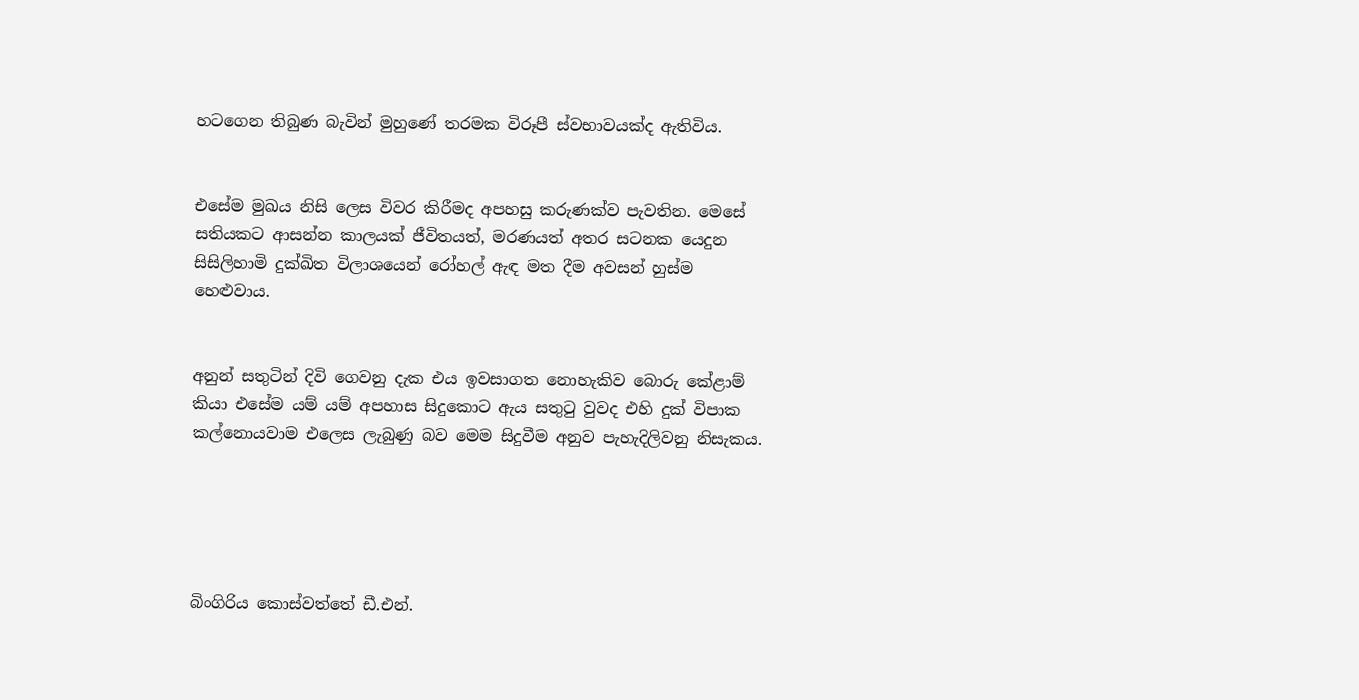හටගෙන තිබුණ බැවින් මුහුණේ තරමක විරූපී ස්වභාවයක්ද ඇතිවිය.


එසේම මුඛය නිසි ලෙස විවර කිරීමද අපහසු කරුණක්ව පැවතින. මෙසේ සතියකට ආසන්න කාලයක් ජීවිතයත්, මරණයත් අතර සටනක යෙදුන සිසිලිහාමි දුක්ඛිත විලාශයෙන් රෝහල් ඇඳ මත දීම අවසන් හුස්ම හෙළුවාය.


අනුන් සතුටින් දිවි ගෙවනු දැක එය ඉවසාගත නොහැකිව බොරු කේළාම් කියා එසේම යම් යම් අපහාස සිදුකොට ඇය සතුටු වුවද එහි දුක් විපාක කල්නොයවාම එලෙස ලැබුණු බව මෙම සිදුවීම අනුව පැහැදිලිවනු නිසැකය.





බිංගිරිය කොස්වත්තේ ඩී.එන්.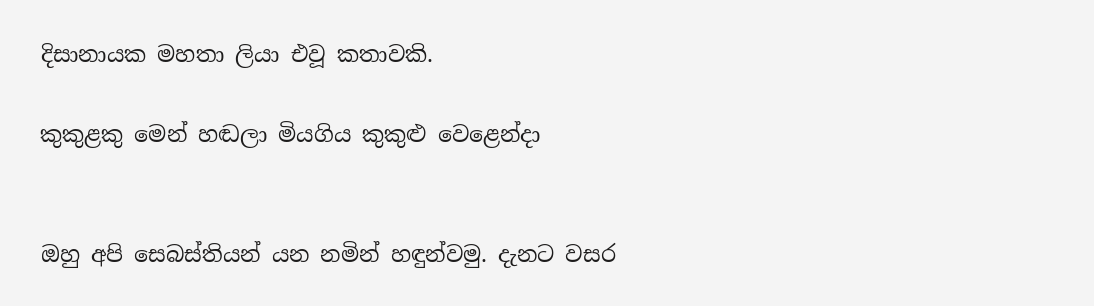දිසානායක මහතා ලියා එවූ කතාවකි.

කුකුළකු මෙන් හඬලා මියගිය කුකුළු වෙළෙන්දා


ඔහු අපි සෙබස්තියන් යන නමින් හඳුන්වමු. දැනට වසර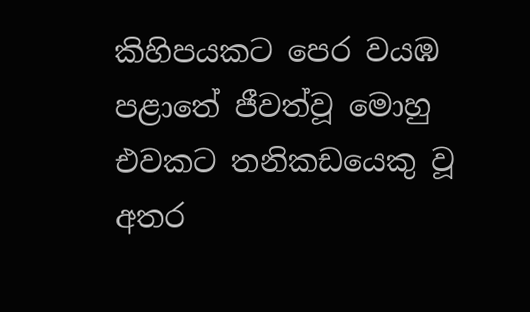කිහිපයකට පෙර වයඹ පළාතේ ජීවත්වූ මොහු එවකට තනිකඩයෙකු වූ අතර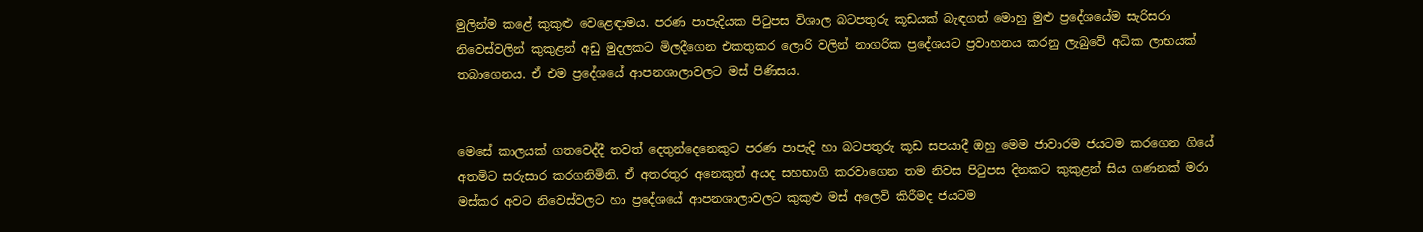මුලින්ම කළේ කුකුළු වෙළෙඳාමය. පරණ පාපැදියක පිටුපස විශාල බටපතුරු කූඩයක් බැඳගත් මොහු මුළු ප්‍රදේශයේම සැරිසරා නිවෙස්වලින් කුකුළන් අඩු මුදලකට මිලදීගෙන එකතුකර ලොරි වලින් නාගරික ප්‍රදේශයට ප්‍රවාහනය කරනු ලැබුවේ අධික ලාභයක් තබාගෙනය. ඒ එම ප්‍රදේශයේ ආපනශාලාවලට මස් පිණිසය.


මෙසේ කාලයක් ගතවෙද්දී තවත් දෙතුන්දෙනෙකුට පරණ පාපැදි හා බටපතුරු කූඩ සපයාදී ඔහු මෙම ජාවාරම ජයටම කරගෙන ගියේ අතමිට සරුසාර කරගනිමිනි. ඒ අතරතුර අනෙකුත් අයද සහභාගි කරවාගෙන තම නිවස පිටුපස දිනකට කුකුළන් සිය ගණනක් මරා මස්කර අවට නිවෙස්වලට හා ප්‍රදේශයේ ආපනශාලාවලට කුකුළු මස් අලෙවි කිරීමද ජයටම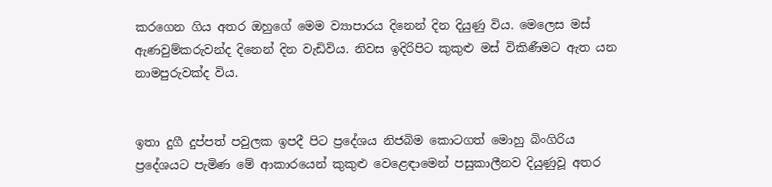කරගෙන ගිය අතර ඔහුගේ මෙම ව්‍යාපාරය දිනෙන් දින දියුණු විය. මෙලෙස මස් ඇණවුම්කරුවන්ද දිනෙන් දින වැඩිවිය. නිවස ඉදිරිපිට කුකුළු මස් විකිණීමට ඇත යන නාමපුරුවක්ද විය.


ඉතා දුගී දුප්පත් පවුලක ඉපදී පිට ප්‍රදේශය නිජබිම කොටගත් මොහු බිංගිරිය ප්‍රදේශයට පැමිණ මේ ආකාරයෙන් කුකුළු වෙළෙඳාමෙන් පසුකාලීනව දියුණුවූ අතර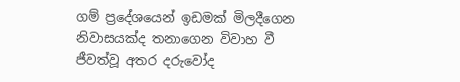ගම් ප්‍රදේශයෙන් ඉඩමක් මිලදීගෙන නිවාසයක්ද තනාගෙන විවාහ වී ජීවත්වූ අතර දරුවෝද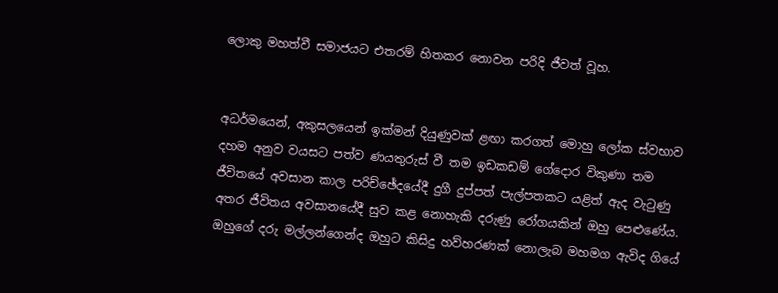ලොකු මහත්වී සමාජයට එතරම් හිතකර නොවන පරිදි ජීවත් වූහ.


අධර්මයෙන්, අකුසලයෙන් ඉක්මන් දියුණුවක් ළඟා කරගත් මොහු ලෝක ස්වභාව දහම අනුව වයසට පත්ව ණයතුරුස් වී තම ඉඩකඩම් ගේදොර විකුණා තම ජීවිතයේ අවසාන කාල පරිච්ඡේදයේදී දුගී දුප්පත් පැල්පතකට යළිත් ඇද වැටුණු අතර ජීවිතය අවසානයේදී සුව කළ නොහැකි දරුණු රෝගයකින් ඔහු පෙළුණේය. ඔහුගේ දරු මල්ලන්ගෙන්ද ඔහුට කිසිදු හව්හරණක් නොලැබ මහමග ඇවිද ගියේ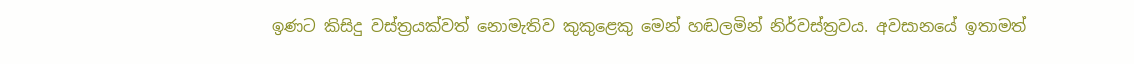ඉණට කිසිදු වස්ත්‍රයක්වත් නොමැතිව කුකුළෙකු මෙන් හඬලමින් නිර්වස්ත්‍රවය. අවසානයේ ඉතාමත්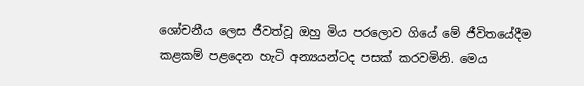ශෝචනීය ලෙස ජීවත්වූ ඔහු මිය පරලොව ගියේ මේ ජීවිතයේදීම කළකම් පළදෙන හැටි අන්‍යයන්ටද පසක් කරවමිනි. මෙය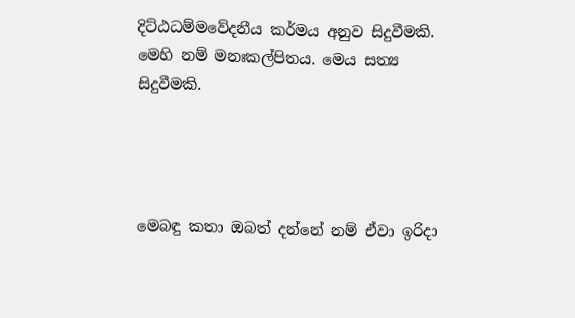දිට්ඨධම්මවේදනීය කර්මය අනුව සිදුවීමකි. මෙහි නම් මනඃකල්පිතය. මෙය සත්‍ය සිදුවීමකි.




මෙබඳු කතා ඔබත් දන්නේ නම් ඒවා ඉරිදා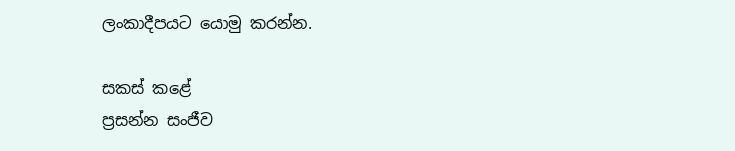ලංකාදීපයට යොමු කරන්න.

සකස් කළේ
ප්‍රසන්න සංජීව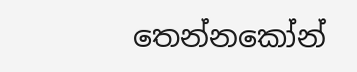තෙන්නකෝන්